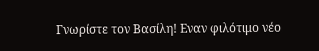Γνωρίστε τον Βασίλη! Εναν φιλότιμο νέο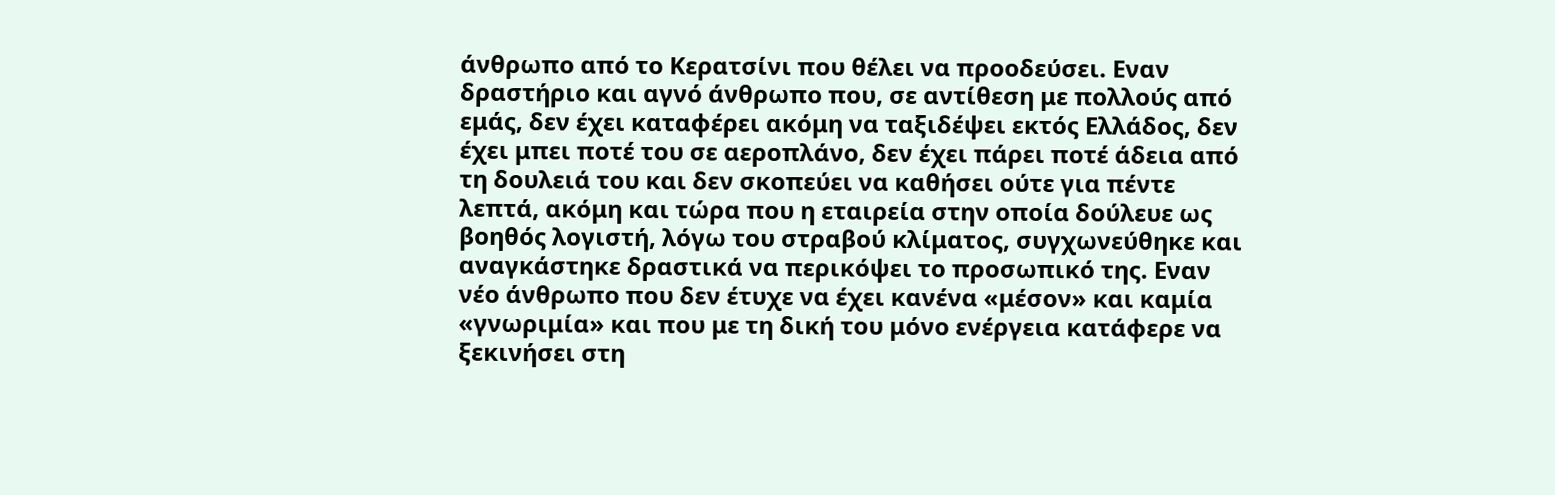άνθρωπο από το Κερατσίνι που θέλει να προοδεύσει. Εναν δραστήριο και αγνό άνθρωπο που, σε αντίθεση με πολλούς από εμάς, δεν έχει καταφέρει ακόμη να ταξιδέψει εκτός Ελλάδος, δεν έχει μπει ποτέ του σε αεροπλάνο, δεν έχει πάρει ποτέ άδεια από τη δουλειά του και δεν σκοπεύει να καθήσει ούτε για πέντε λεπτά, ακόμη και τώρα που η εταιρεία στην οποία δούλευε ως βοηθός λογιστή, λόγω του στραβού κλίματος, συγχωνεύθηκε και αναγκάστηκε δραστικά να περικόψει το προσωπικό της. Εναν νέο άνθρωπο που δεν έτυχε να έχει κανένα «μέσον» και καμία «γνωριμία» και που με τη δική του μόνο ενέργεια κατάφερε να ξεκινήσει στη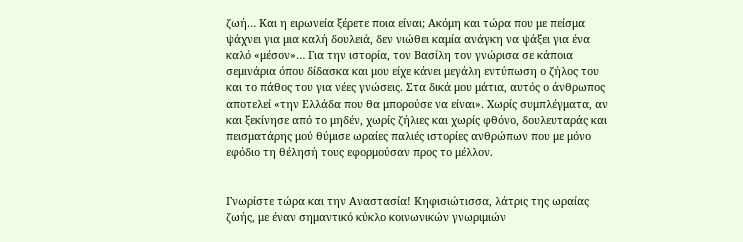ζωή… Και η ειρωνεία ξέρετε ποια είναι; Ακόμη και τώρα που με πείσμα ψάχνει για μια καλή δουλειά, δεν νιώθει καμία ανάγκη να ψάξει για ένα καλό «μέσον»… Για την ιστορία, τον Βασίλη τον γνώρισα σε κάποια σεμινάρια όπου δίδασκα και μου είχε κάνει μεγάλη εντύπωση ο ζήλος του και το πάθος του για νέες γνώσεις. Στα δικά μου μάτια, αυτός ο άνθρωπος αποτελεί «την Ελλάδα που θα μπορούσε να είναι». Χωρίς συμπλέγματα, αν και ξεκίνησε από το μηδέν, χωρίς ζήλιες και χωρίς φθόνο, δουλευταράς και πεισματάρης μού θύμισε ωραίες παλιές ιστορίες ανθρώπων που με μόνο εφόδιο τη θέλησή τους εφορμούσαν προς το μέλλον.


Γνωρίστε τώρα και την Αναστασία! Κηφισιώτισσα, λάτρις της ωραίας ζωής, με έναν σημαντικό κύκλο κοινωνικών γνωριμιών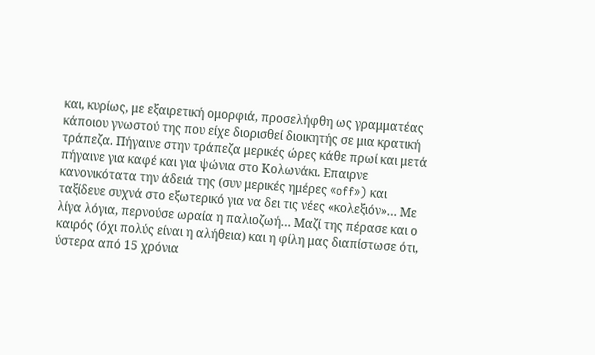και, κυρίως, με εξαιρετική ομορφιά, προσελήφθη ως γραμματέας κάποιου γνωστού της που είχε διορισθεί διοικητής σε μια κρατική τράπεζα. Πήγαινε στην τράπεζα μερικές ώρες κάθε πρωί και μετά πήγαινε για καφέ και για ψώνια στο Κολωνάκι. Επαιρνε κανονικότατα την άδειά της (συν μερικές ημέρες «off») και ταξίδευε συχνά στο εξωτερικό για να δει τις νέες «κολεξιόν»… Με λίγα λόγια, περνούσε ωραία η παλιοζωή… Μαζί της πέρασε και ο καιρός (όχι πολύς είναι η αλήθεια) και η φίλη μας διαπίστωσε ότι, ύστερα από 15 χρόνια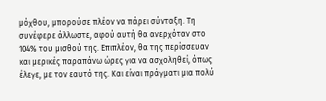μόχθου, μπορούσε πλέον να πάρει σύνταξη. Τη συνέφερε άλλωστε, αφού αυτή θα ανερχόταν στο 104% του μισθού της. Επιπλέον, θα της περίσσευαν και μερικές παραπάνω ώρες για να ασχοληθεί, όπως έλεγε, με τον εαυτό της. Και είναι πράγματι μια πολύ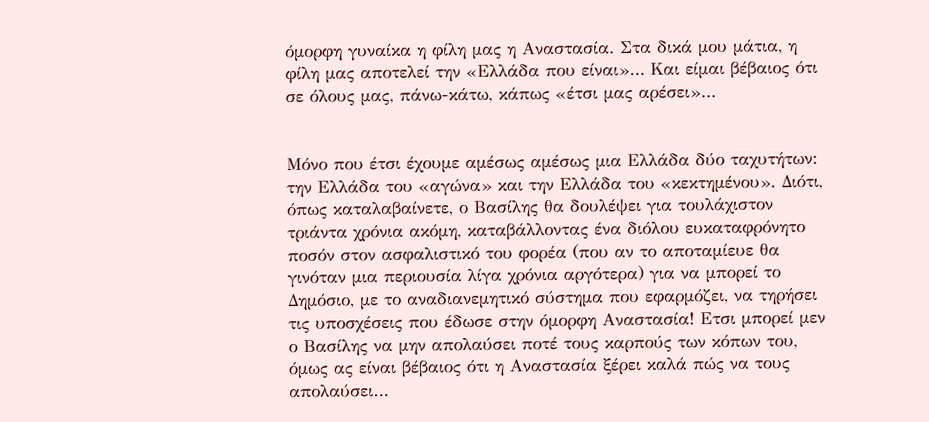όμορφη γυναίκα η φίλη μας η Αναστασία. Στα δικά μου μάτια, η φίλη μας αποτελεί την «Ελλάδα που είναι»… Και είμαι βέβαιος ότι σε όλους μας, πάνω-κάτω, κάπως «έτσι μας αρέσει»…


Μόνο που έτσι έχουμε αμέσως αμέσως μια Ελλάδα δύο ταχυτήτων: την Ελλάδα του «αγώνα» και την Ελλάδα του «κεκτημένου». Διότι, όπως καταλαβαίνετε, ο Βασίλης θα δουλέψει για τουλάχιστον τριάντα χρόνια ακόμη, καταβάλλοντας ένα διόλου ευκαταφρόνητο ποσόν στον ασφαλιστικό του φορέα (που αν το αποταμίευε θα γινόταν μια περιουσία λίγα χρόνια αργότερα) για να μπορεί το Δημόσιο, με το αναδιανεμητικό σύστημα που εφαρμόζει, να τηρήσει τις υποσχέσεις που έδωσε στην όμορφη Αναστασία! Ετσι μπορεί μεν ο Βασίλης να μην απολαύσει ποτέ τους καρπούς των κόπων του, όμως ας είναι βέβαιος ότι η Αναστασία ξέρει καλά πώς να τους απολαύσει…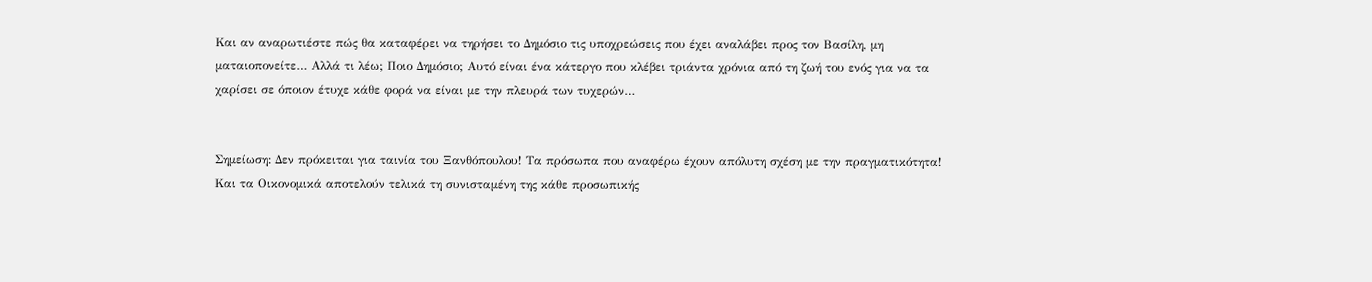Και αν αναρωτιέστε πώς θα καταφέρει να τηρήσει το Δημόσιο τις υποχρεώσεις που έχει αναλάβει προς τον Βασίλη, μη ματαιοπονείτε… Αλλά τι λέω; Ποιο Δημόσιο; Αυτό είναι ένα κάτεργο που κλέβει τριάντα χρόνια από τη ζωή του ενός για να τα χαρίσει σε όποιον έτυχε κάθε φορά να είναι με την πλευρά των τυχερών…


Σημείωση: Δεν πρόκειται για ταινία του Ξανθόπουλου! Τα πρόσωπα που αναφέρω έχουν απόλυτη σχέση με την πραγματικότητα! Και τα Οικονομικά αποτελούν τελικά τη συνισταμένη της κάθε προσωπικής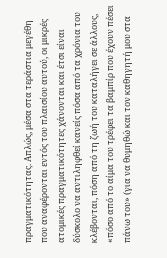πραγματικότητας. Απλώς, μέσα στα τεράστια μεγέθη που αναφέρονται εντός του πλαισίου αυτού, οι μικρές ατομικές πραγματικότητες χάνονται και έτσι είναι δύσκολο να αντιληφθεί κανείς πόσα από τα χρόνια του κλέβονται, πόση από τη ζωή του καταλήγει σε άλλους, «πόσο από το αίμα του τρέφει τα βαμπίρ που έχουν πέσει πάνω του» (για να θυμηθώ και τον καθηγητή μου στα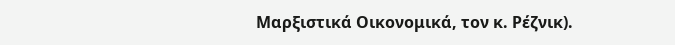Μαρξιστικά Οικονομικά, τον κ. Ρέζνικ).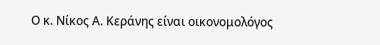Ο κ. Νίκος Α. Κεράνης είναι οικονομολόγος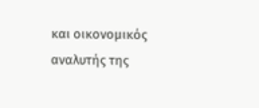και οικονομικός αναλυτής της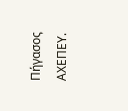Πήγασος ΑΧΕΠΕΥ.